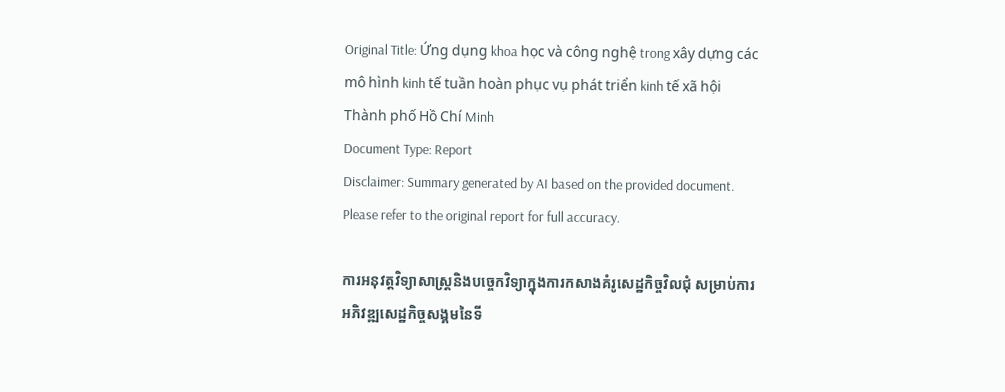Original Title: Ứng dụng khoa học và công nghệ trong xây dựng các mô hình kinh tế tuần hoàn phục vụ phát triển kinh tế xã hội Thành phố Hồ Chí Minh
Document Type: Report
Disclaimer: Summary generated by AI based on the provided document. Please refer to the original report for full accuracy.

ការអនុវត្តវិទ្យាសាស្ត្រនិងបច្ចេកវិទ្យាក្នុងការកសាងគំរូសេដ្ឋកិច្ចវិលជុំ សម្រាប់ការអភិវឌ្ឍសេដ្ឋកិច្ចសង្គមនៃទី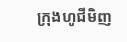ក្រុងហូជីមិញ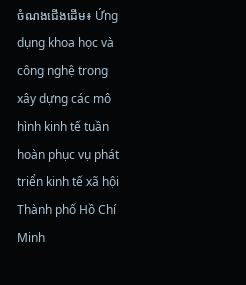ចំណងជើងដើម៖ Ứng dụng khoa học và công nghệ trong xây dựng các mô hình kinh tế tuần hoàn phục vụ phát triển kinh tế xã hội Thành phố Hồ Chí Minh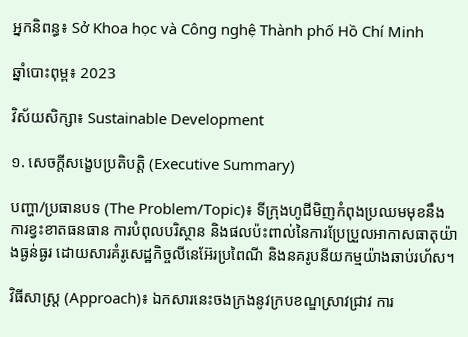អ្នកនិពន្ធ៖ Sở Khoa học và Công nghệ Thành phố Hồ Chí Minh

ឆ្នាំបោះពុម្ព៖ 2023

វិស័យសិក្សា៖ Sustainable Development

១. សេចក្តីសង្ខេបប្រតិបត្តិ (Executive Summary)

បញ្ហា/ប្រធានបទ (The Problem/Topic)៖ ទីក្រុងហូជីមិញកំពុងប្រឈមមុខនឹងការខ្វះខាតធនធាន ការបំពុលបរិស្ថាន និងផលប៉ះពាល់នៃការប្រែប្រួលអាកាសធាតុយ៉ាងធ្ងន់ធ្ងរ ដោយសារគំរូសេដ្ឋកិច្ចលីនេអ៊ែរប្រពៃណី និងនគរូបនីយកម្មយ៉ាងឆាប់រហ័ស។

វិធីសាស្ត្រ (Approach)៖ ឯកសារនេះចងក្រងនូវក្របខណ្ឌស្រាវជ្រាវ ការ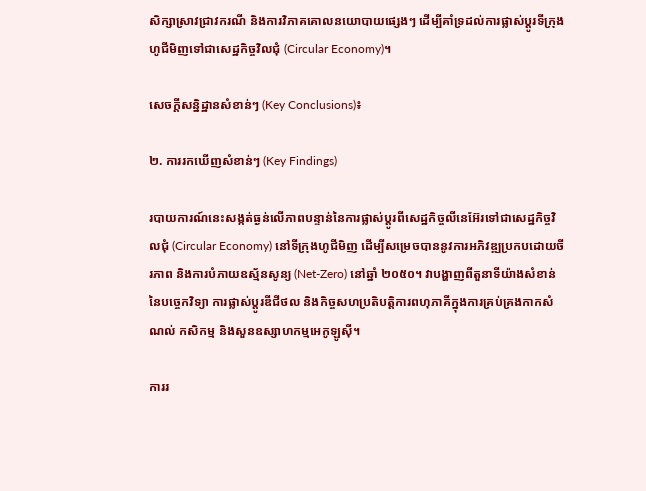សិក្សាស្រាវជ្រាវករណី និងការវិភាគគោលនយោបាយផ្សេងៗ ដើម្បីគាំទ្រដល់ការផ្លាស់ប្តូរទីក្រុងហូជីមិញទៅជាសេដ្ឋកិច្ចវិលជុំ (Circular Economy)។

សេចក្តីសន្និដ្ឋានសំខាន់ៗ (Key Conclusions)៖

២. ការរកឃើញសំខាន់ៗ (Key Findings)

របាយការណ៍នេះសង្កត់ធ្ងន់លើភាពបន្ទាន់នៃការផ្លាស់ប្តូរពីសេដ្ឋកិច្ចលីនេអ៊ែរទៅជាសេដ្ឋកិច្ចវិលជុំ (Circular Economy) នៅទីក្រុងហូជីមិញ ដើម្បីសម្រេចបាននូវការអភិវឌ្ឍប្រកបដោយចីរភាព និងការបំភាយឧស្ម័នសូន្យ (Net-Zero) នៅឆ្នាំ ២០៥០។ វាបង្ហាញពីតួនាទីយ៉ាងសំខាន់នៃបច្ចេកវិទ្យា ការផ្លាស់ប្តូរឌីជីថល និងកិច្ចសហប្រតិបត្តិការពហុភាគីក្នុងការគ្រប់គ្រងកាកសំណល់ កសិកម្ម និងសួនឧស្សាហកម្មអេកូឡូស៊ី។

ការរ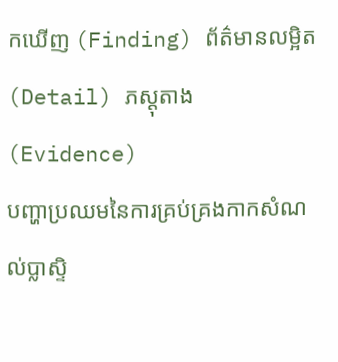កឃើញ (Finding) ព័ត៌មានលម្អិត (Detail) ភស្តុតាង (Evidence)
បញ្ហាប្រឈមនៃការគ្រប់គ្រងកាកសំណល់ប្លាស្ទិ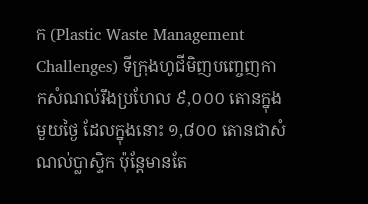ក (Plastic Waste Management Challenges) ទីក្រុងហូជីមិញបញ្ចេញកាកសំណល់រឹងប្រហែល ៩,០០០ តោនក្នុងមួយថ្ងៃ ដែលក្នុងនោះ ១,៨០០ តោនជាសំណល់ប្លាស្ទិក ប៉ុន្តែមានតែ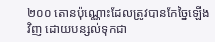២០០ តោនប៉ុណ្ណោះដែលត្រូវបានកែច្នៃឡើងវិញ ដោយបន្សល់ទុកជា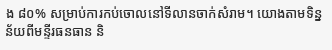ង ៨០% សម្រាប់ការកប់ចោលនៅទីលានចាក់សំរាម។ យោងតាមទិន្នន័យពីមន្ទីរធនធាន និ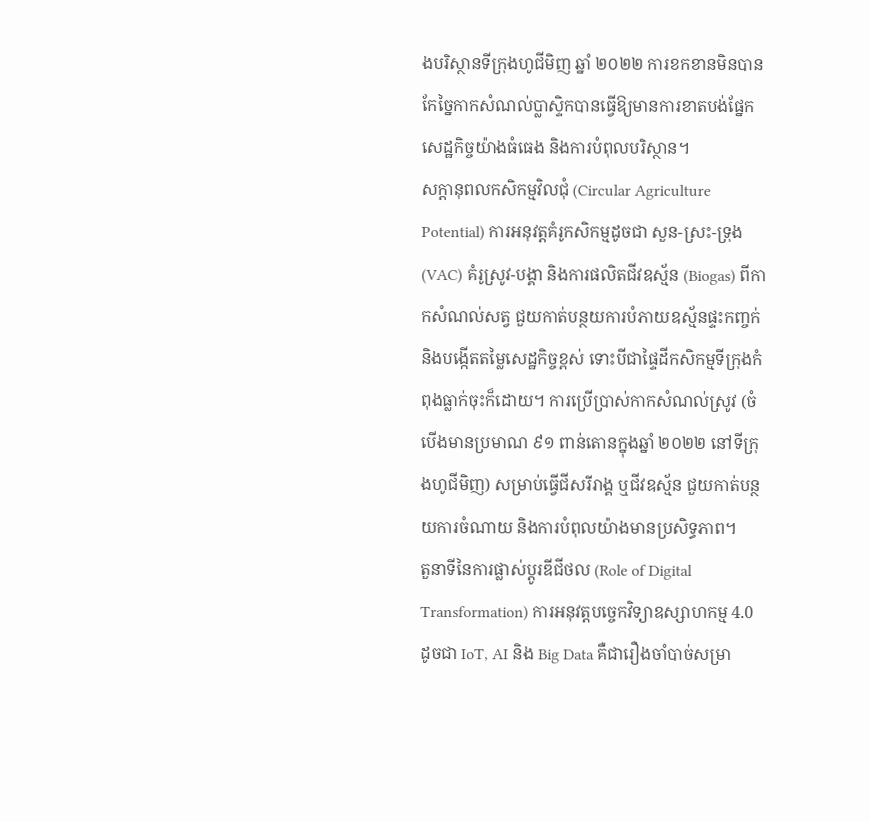ងបរិស្ថានទីក្រុងហូជីមិញ ឆ្នាំ ២០២២ ការខកខានមិនបានកែច្នៃកាកសំណល់ប្លាស្ទិកបានធ្វើឱ្យមានការខាតបង់ផ្នែកសេដ្ឋកិច្ចយ៉ាងធំធេង និងការបំពុលបរិស្ថាន។
សក្តានុពលកសិកម្មវិលជុំ (Circular Agriculture Potential) ការអនុវត្តគំរូកសិកម្មដូចជា សួន-ស្រះ-ទ្រុង (VAC) គំរូស្រូវ-បង្គា និងការផលិតជីវឧស្ម័ន (Biogas) ពីកាកសំណល់សត្វ ជួយកាត់បន្ថយការបំភាយឧស្ម័នផ្ទះកញ្ចក់ និងបង្កើតតម្លៃសេដ្ឋកិច្ចខ្ពស់ ទោះបីជាផ្ទៃដីកសិកម្មទីក្រុងកំពុងធ្លាក់ចុះក៏ដោយ។ ការប្រើប្រាស់កាកសំណល់ស្រូវ (ចំបើងមានប្រមាណ ៩១ ពាន់តោនក្នុងឆ្នាំ ២០២២ នៅទីក្រុងហូជីមិញ) សម្រាប់ធ្វើជីសរីរាង្គ ឬជីវឧស្ម័ន ជួយកាត់បន្ថយការចំណាយ និងការបំពុលយ៉ាងមានប្រសិទ្ធភាព។
តួនាទីនៃការផ្លាស់ប្តូរឌីជីថល (Role of Digital Transformation) ការអនុវត្តបច្ចេកវិទ្យាឧស្សាហកម្ម 4.0 ដូចជា IoT, AI និង Big Data គឺជារឿងចាំបាច់សម្រា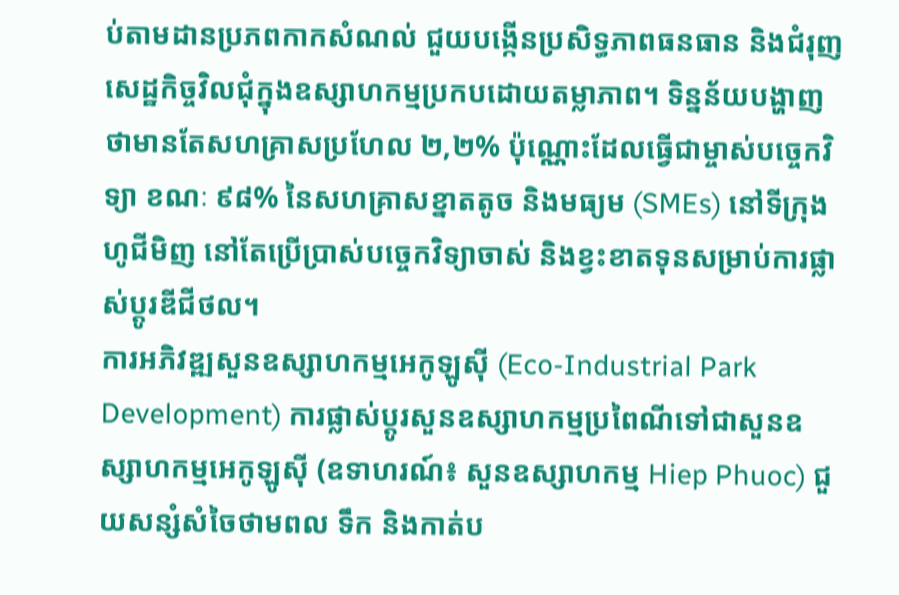ប់តាមដានប្រភពកាកសំណល់ ជួយបង្កើនប្រសិទ្ធភាពធនធាន និងជំរុញសេដ្ឋកិច្ចវិលជុំក្នុងឧស្សាហកម្មប្រកបដោយតម្លាភាព។ ទិន្នន័យបង្ហាញថាមានតែសហគ្រាសប្រហែល ២,២% ប៉ុណ្ណោះដែលធ្វើជាម្ចាស់បច្ចេកវិទ្យា ខណៈ ៩៨% នៃសហគ្រាសខ្នាតតូច និងមធ្យម (SMEs) នៅទីក្រុងហូជីមិញ នៅតែប្រើប្រាស់បច្ចេកវិទ្យាចាស់ និងខ្វះខាតទុនសម្រាប់ការផ្លាស់ប្តូរឌីជីថល។
ការអភិវឌ្ឍសួនឧស្សាហកម្មអេកូឡូស៊ី (Eco-Industrial Park Development) ការផ្លាស់ប្តូរសួនឧស្សាហកម្មប្រពៃណីទៅជាសួនឧស្សាហកម្មអេកូឡូស៊ី (ឧទាហរណ៍៖ សួនឧស្សាហកម្ម Hiep Phuoc) ជួយសន្សំសំចៃថាមពល ទឹក និងកាត់ប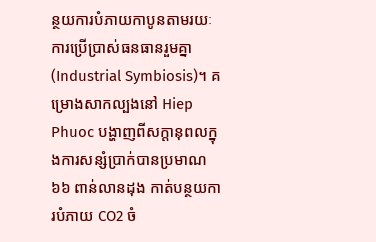ន្ថយការបំភាយកាបូនតាមរយៈការប្រើប្រាស់ធនធានរួមគ្នា (Industrial Symbiosis)។ គម្រោងសាកល្បងនៅ Hiep Phuoc បង្ហាញពីសក្តានុពលក្នុងការសន្សំប្រាក់បានប្រមាណ ៦៦ ពាន់លានដុង កាត់បន្ថយការបំភាយ CO2 ចំ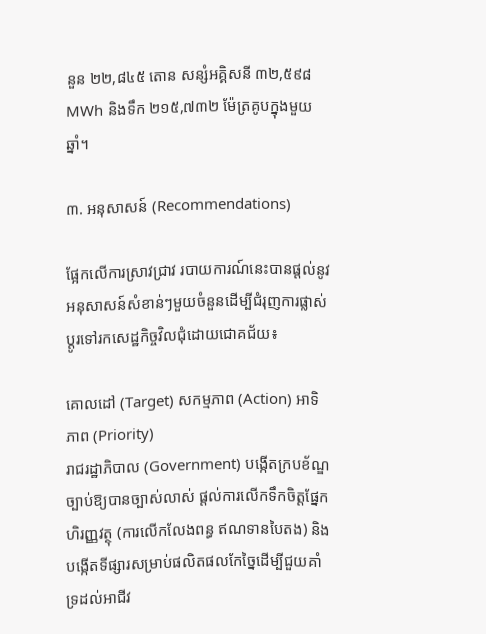នួន ២២,៨៤៥ តោន សន្សំអគ្គិសនី ៣២,៥៩៨ MWh និងទឹក ២១៥,៧៣២ ម៉ែត្រគូបក្នុងមួយឆ្នាំ។

៣. អនុសាសន៍ (Recommendations)

ផ្អែកលើការស្រាវជ្រាវ របាយការណ៍នេះបានផ្តល់នូវអនុសាសន៍សំខាន់ៗមួយចំនួនដើម្បីជំរុញការផ្លាស់ប្តូរទៅរកសេដ្ឋកិច្ចវិលជុំដោយជោគជ័យ៖

គោលដៅ (Target) សកម្មភាព (Action) អាទិភាព (Priority)
រាជរដ្ឋាភិបាល (Government) បង្កើតក្របខ័ណ្ឌច្បាប់ឱ្យបានច្បាស់លាស់ ផ្តល់ការលើកទឹកចិត្តផ្នែកហិរញ្ញវត្ថុ (ការលើកលែងពន្ធ ឥណទានបៃតង) និងបង្កើតទីផ្សារសម្រាប់ផលិតផលកែច្នៃដើម្បីជួយគាំទ្រដល់អាជីវ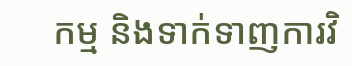កម្ម និងទាក់ទាញការវិ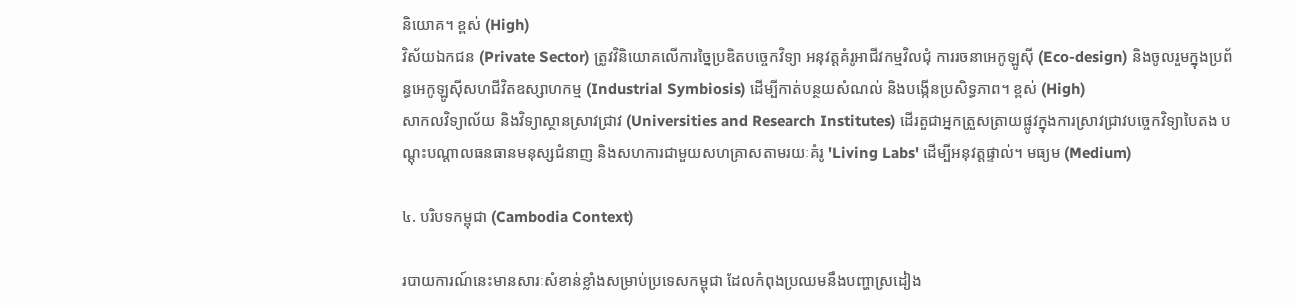និយោគ។ ខ្ពស់ (High)
វិស័យឯកជន (Private Sector) ត្រូវវិនិយោគលើការច្នៃប្រឌិតបច្ចេកវិទ្យា អនុវត្តគំរូអាជីវកម្មវិលជុំ ការរចនាអេកូឡូស៊ី (Eco-design) និងចូលរួមក្នុងប្រព័ន្ធអេកូឡូស៊ីសហជីវិតឧស្សាហកម្ម (Industrial Symbiosis) ដើម្បីកាត់បន្ថយសំណល់ និងបង្កើនប្រសិទ្ធភាព។ ខ្ពស់ (High)
សាកលវិទ្យាល័យ និងវិទ្យាស្ថានស្រាវជ្រាវ (Universities and Research Institutes) ដើរតួជាអ្នកត្រួសត្រាយផ្លូវក្នុងការស្រាវជ្រាវបច្ចេកវិទ្យាបៃតង បណ្តុះបណ្តាលធនធានមនុស្សជំនាញ និងសហការជាមួយសហគ្រាសតាមរយៈគំរូ 'Living Labs' ដើម្បីអនុវត្តផ្ទាល់។ មធ្យម (Medium)

៤. បរិបទកម្ពុជា (Cambodia Context)

របាយការណ៍នេះមានសារៈសំខាន់ខ្លាំងសម្រាប់ប្រទេសកម្ពុជា ដែលកំពុងប្រឈមនឹងបញ្ហាស្រដៀង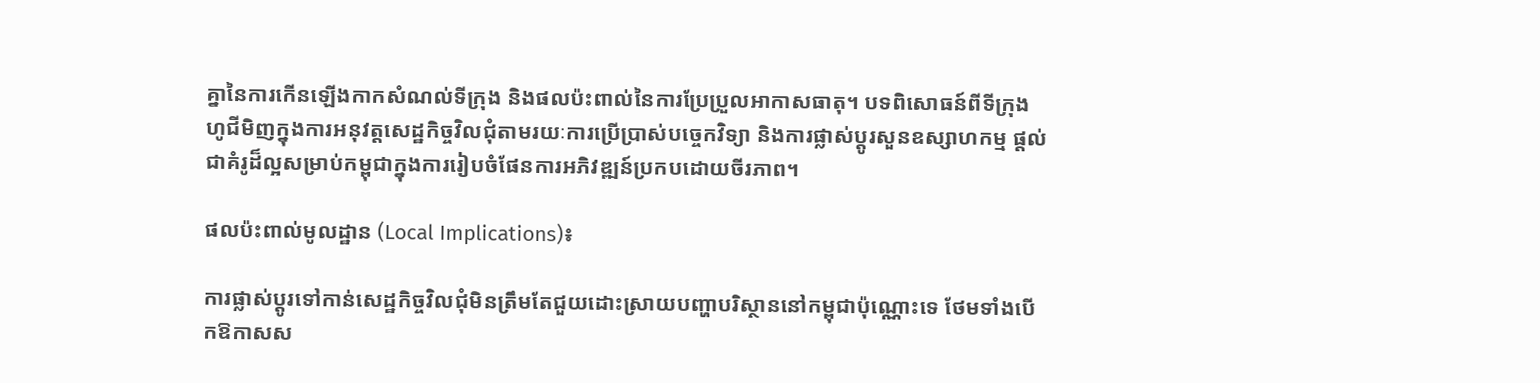គ្នានៃការកើនឡើងកាកសំណល់ទីក្រុង និងផលប៉ះពាល់នៃការប្រែប្រួលអាកាសធាតុ។ បទពិសោធន៍ពីទីក្រុងហូជីមិញក្នុងការអនុវត្តសេដ្ឋកិច្ចវិលជុំតាមរយៈការប្រើប្រាស់បច្ចេកវិទ្យា និងការផ្លាស់ប្តូរសួនឧស្សាហកម្ម ផ្តល់ជាគំរូដ៏ល្អសម្រាប់កម្ពុជាក្នុងការរៀបចំផែនការអភិវឌ្ឍន៍ប្រកបដោយចីរភាព។

ផលប៉ះពាល់មូលដ្ឋាន (Local Implications)៖

ការផ្លាស់ប្តូរទៅកាន់សេដ្ឋកិច្ចវិលជុំមិនត្រឹមតែជួយដោះស្រាយបញ្ហាបរិស្ថាននៅកម្ពុជាប៉ុណ្ណោះទេ ថែមទាំងបើកឱកាសស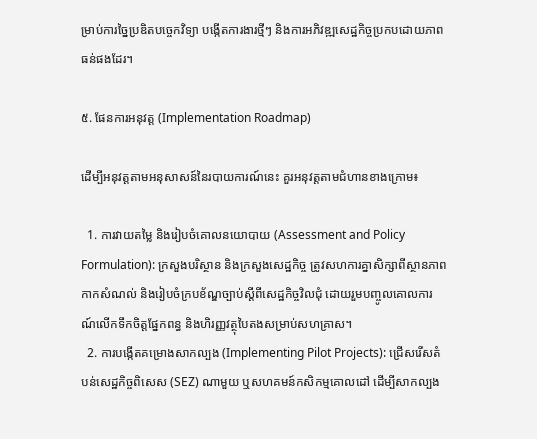ម្រាប់ការច្នៃប្រឌិតបច្ចេកវិទ្យា បង្កើតការងារថ្មីៗ និងការអភិវឌ្ឍសេដ្ឋកិច្ចប្រកបដោយភាពធន់ផងដែរ។

៥. ផែនការអនុវត្ត (Implementation Roadmap)

ដើម្បីអនុវត្តតាមអនុសាសន៍នៃរបាយការណ៍នេះ គួរអនុវត្តតាមជំហានខាងក្រោម៖

  1. ការវាយតម្លៃ និងរៀបចំគោលនយោបាយ (Assessment and Policy Formulation): ក្រសួងបរិស្ថាន និងក្រសួងសេដ្ឋកិច្ច ត្រូវសហការគ្នាសិក្សាពីស្ថានភាពកាកសំណល់ និងរៀបចំក្របខ័ណ្ឌច្បាប់ស្តីពីសេដ្ឋកិច្ចវិលជុំ ដោយរួមបញ្ចូលគោលការណ៍លើកទឹកចិត្តផ្នែកពន្ធ និងហិរញ្ញវត្ថុបៃតងសម្រាប់សហគ្រាស។
  2. ការបង្កើតគម្រោងសាកល្បង (Implementing Pilot Projects): ជ្រើសរើសតំបន់សេដ្ឋកិច្ចពិសេស (SEZ) ណាមួយ ឬសហគមន៍កសិកម្មគោលដៅ ដើម្បីសាកល្បង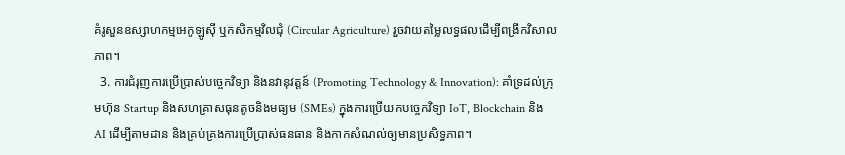គំរូសួនឧស្សាហកម្មអេកូឡូស៊ី ឬកសិកម្មវិលជុំ (Circular Agriculture) រួចវាយតម្លៃលទ្ធផលដើម្បីពង្រីកវិសាលភាព។
  3. ការជំរុញការប្រើប្រាស់បច្ចេកវិទ្យា និងនវានុវត្តន៍ (Promoting Technology & Innovation): គាំទ្រដល់ក្រុមហ៊ុន Startup និងសហគ្រាសធុនតូចនិងមធ្យម (SMEs) ក្នុងការប្រើយកបច្ចេកវិទ្យា IoT, Blockchain និង AI ដើម្បីតាមដាន និងគ្រប់គ្រងការប្រើប្រាស់ធនធាន និងកាកសំណល់ឲ្យមានប្រសិទ្ធភាព។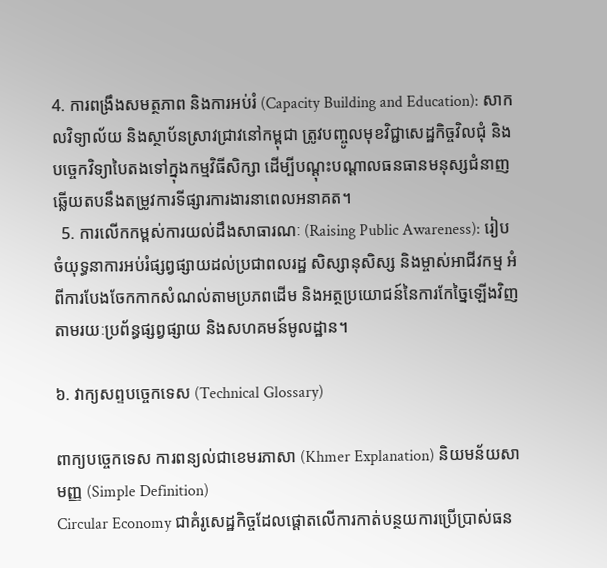4. ការពង្រឹងសមត្ថភាព និងការអប់រំ (Capacity Building and Education): សាកលវិទ្យាល័យ និងស្ថាប័នស្រាវជ្រាវនៅកម្ពុជា ត្រូវបញ្ចូលមុខវិជ្ជាសេដ្ឋកិច្ចវិលជុំ និងបច្ចេកវិទ្យាបៃតងទៅក្នុងកម្មវិធីសិក្សា ដើម្បីបណ្តុះបណ្តាលធនធានមនុស្សជំនាញឆ្លើយតបនឹងតម្រូវការទីផ្សារការងារនាពេលអនាគត។
  5. ការលើកកម្ពស់ការយល់ដឹងសាធារណៈ (Raising Public Awareness): រៀបចំយុទ្ធនាការអប់រំផ្សព្វផ្សាយដល់ប្រជាពលរដ្ឋ សិស្សានុសិស្ស និងម្ចាស់អាជីវកម្ម អំពីការបែងចែកកាកសំណល់តាមប្រភពដើម និងអត្ថប្រយោជន៍នៃការកែច្នៃឡើងវិញ តាមរយៈប្រព័ន្ធផ្សព្វផ្សាយ និងសហគមន៍មូលដ្ឋាន។

៦. វាក្យសព្ទបច្ចេកទេស (Technical Glossary)

ពាក្យបច្ចេកទេស ការពន្យល់ជាខេមរភាសា (Khmer Explanation) និយមន័យសាមញ្ញ (Simple Definition)
Circular Economy ជាគំរូសេដ្ឋកិច្ចដែលផ្តោតលើការកាត់បន្ថយការប្រើប្រាស់ធន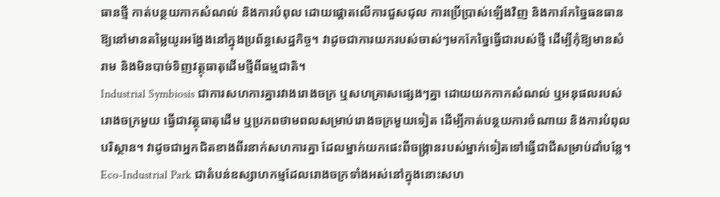ធានថ្មី កាត់បន្ថយកាកសំណល់ និងការបំពុល ដោយផ្តោតលើការជួសជុល ការប្រើប្រាស់ឡើងវិញ និងការកែច្នៃធនធានឱ្យនៅមានតម្លៃយូរអង្វែងនៅក្នុងប្រព័ន្ធសេដ្ឋកិច្ច។ វាដូចជាការយករបស់ចាស់ៗមកកែច្នៃធ្វើជារបស់ថ្មី ដើម្បីកុំឱ្យមានសំរាម និងមិនបាច់ទិញវត្ថុធាតុដើមថ្មីពីធម្មជាតិ។
Industrial Symbiosis ជាការសហការគ្នារវាងរោងចក្រ ឬសហគ្រាសផ្សេងៗគ្នា ដោយយកកាកសំណល់ ឬអនុផលរបស់រោងចក្រមួយ ធ្វើជាវត្ថុធាតុដើម ឬប្រភពថាមពលសម្រាប់រោងចក្រមួយទៀត ដើម្បីកាត់បន្ថយការចំណាយ និងការបំពុលបរិស្ថាន។ វាដូចជាអ្នកជិតខាងពីរនាក់សហការគ្នា ដែលម្នាក់យកផេះពីចង្ក្រានរបស់ម្នាក់ទៀតទៅធ្វើជាជីសម្រាប់ដាំបន្លែ។
Eco-Industrial Park ជាតំបន់ឧស្សាហកម្មដែលរោងចក្រទាំងអស់នៅក្នុងនោះសហ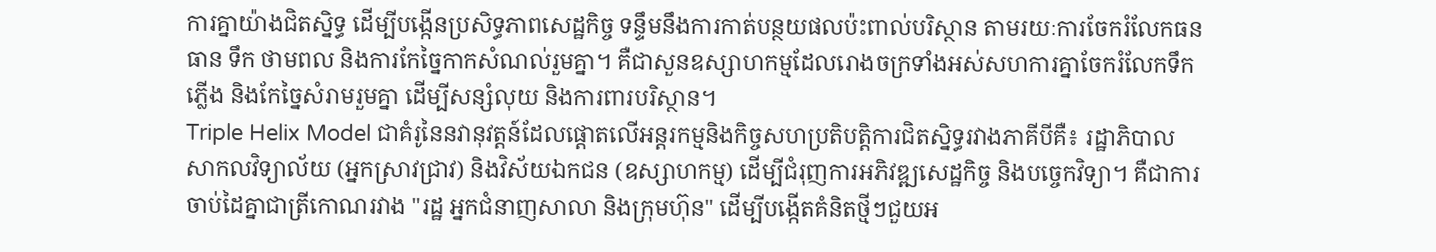ការគ្នាយ៉ាងជិតស្និទ្ធ ដើម្បីបង្កើនប្រសិទ្ធភាពសេដ្ឋកិច្ច ទន្ទឹមនឹងការកាត់បន្ថយផលប៉ះពាល់បរិស្ថាន តាមរយៈការចែករំលែកធនធាន ទឹក ថាមពល និងការកែច្នៃកាកសំណល់រួមគ្នា។ គឺជាសួនឧស្សាហកម្មដែលរោងចក្រទាំងអស់សហការគ្នាចែករំលែកទឹក ភ្លើង និងកែច្នៃសំរាមរួមគ្នា ដើម្បីសន្សំលុយ និងការពារបរិស្ថាន។
Triple Helix Model ជាគំរូនៃនវានុវត្តន៍ដែលផ្តោតលើអន្តរកម្មនិងកិច្ចសហប្រតិបត្តិការជិតស្និទ្ធរវាងភាគីបីគឺ៖ រដ្ឋាភិបាល សាកលវិទ្យាល័យ (អ្នកស្រាវជ្រាវ) និងវិស័យឯកជន (ឧស្សាហកម្ម) ដើម្បីជំរុញការអភិវឌ្ឍសេដ្ឋកិច្ច និងបច្ចេកវិទ្យា។ គឺជាការចាប់ដៃគ្នាជាត្រីកោណរវាង "រដ្ឋ អ្នកជំនាញសាលា និងក្រុមហ៊ុន" ដើម្បីបង្កើតគំនិតថ្មីៗជួយអ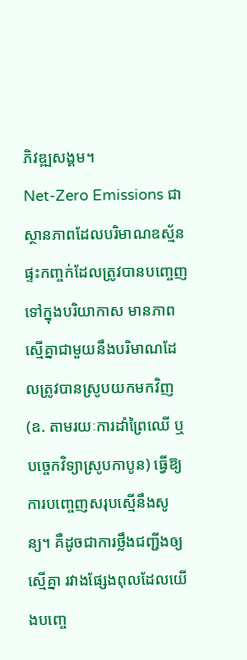ភិវឌ្ឍសង្គម។
Net-Zero Emissions ជាស្ថានភាពដែលបរិមាណឧស្ម័នផ្ទះកញ្ចក់ដែលត្រូវបានបញ្ចេញទៅក្នុងបរិយាកាស មានភាពស្មើគ្នាជាមួយនឹងបរិមាណដែលត្រូវបានស្រូបយកមកវិញ (ឧ. តាមរយៈការដាំព្រៃឈើ ឬបច្ចេកវិទ្យាស្រូបកាបូន) ធ្វើឱ្យការបញ្ចេញសរុបស្មើនឹងសូន្យ។ គឺដូចជាការថ្លឹងជញ្ជីងឲ្យស្មើគ្នា រវាងផ្សែងពុលដែលយើងបញ្ចេ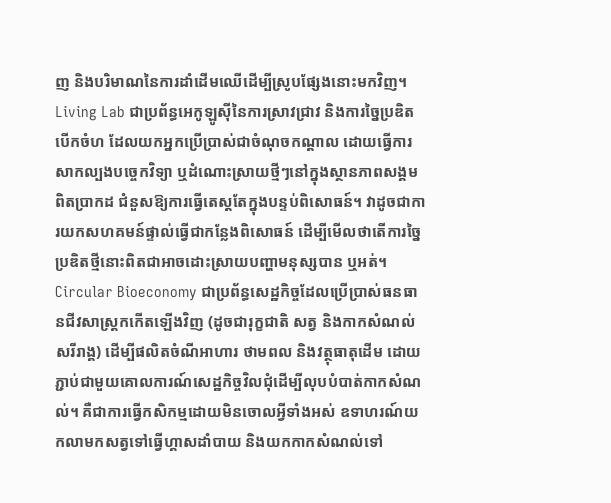ញ និងបរិមាណនៃការដាំដើមឈើដើម្បីស្រូបផ្សែងនោះមកវិញ។
Living Lab ជាប្រព័ន្ធអេកូឡូស៊ីនៃការស្រាវជ្រាវ និងការច្នៃប្រឌិតបើកចំហ ដែលយកអ្នកប្រើប្រាស់ជាចំណុចកណ្តាល ដោយធ្វើការសាកល្បងបច្ចេកវិទ្យា ឬដំណោះស្រាយថ្មីៗនៅក្នុងស្ថានភាពសង្គមពិតប្រាកដ ជំនួសឱ្យការធ្វើតេស្តតែក្នុងបន្ទប់ពិសោធន៍។ វាដូចជាការយកសហគមន៍ផ្ទាល់ធ្វើជាកន្លែងពិសោធន៍ ដើម្បីមើលថាតើការច្នៃប្រឌិតថ្មីនោះពិតជាអាចដោះស្រាយបញ្ហាមនុស្សបាន ឬអត់។
Circular Bioeconomy ជាប្រព័ន្ធសេដ្ឋកិច្ចដែលប្រើប្រាស់ធនធានជីវសាស្រ្តកកើតឡើងវិញ (ដូចជារុក្ខជាតិ សត្វ និងកាកសំណល់សរីរាង្គ) ដើម្បីផលិតចំណីអាហារ ថាមពល និងវត្ថុធាតុដើម ដោយភ្ជាប់ជាមួយគោលការណ៍សេដ្ឋកិច្ចវិលជុំដើម្បីលុបបំបាត់កាកសំណល់។ គឺជាការធ្វើកសិកម្មដោយមិនចោលអ្វីទាំងអស់ ឧទាហរណ៍យកលាមកសត្វទៅធ្វើហ្គាសដាំបាយ និងយកកាកសំណល់ទៅ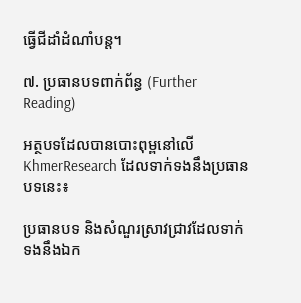ធ្វើជីដាំដំណាំបន្ត។

៧. ប្រធានបទពាក់ព័ន្ធ (Further Reading)

អត្ថបទដែលបានបោះពុម្ពនៅលើ KhmerResearch ដែលទាក់ទងនឹងប្រធានបទនេះ៖

ប្រធានបទ និងសំណួរស្រាវជ្រាវដែលទាក់ទងនឹងឯក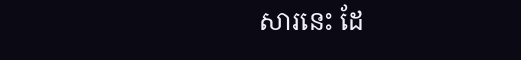សារនេះ ដែ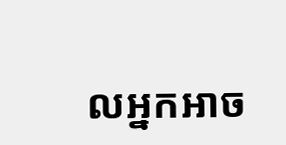លអ្នកអាច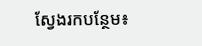ស្វែងរកបន្ថែម៖